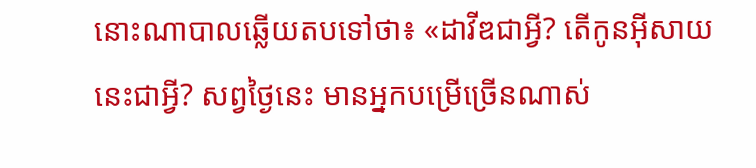នោះណាបាលឆ្លើយតបទៅថា៖ «ដាវីឌជាអ្វី? តើកូនអ៊ីសាយនេះជាអ្វី? សព្វថ្ងៃនេះ មានអ្នកបម្រើច្រើនណាស់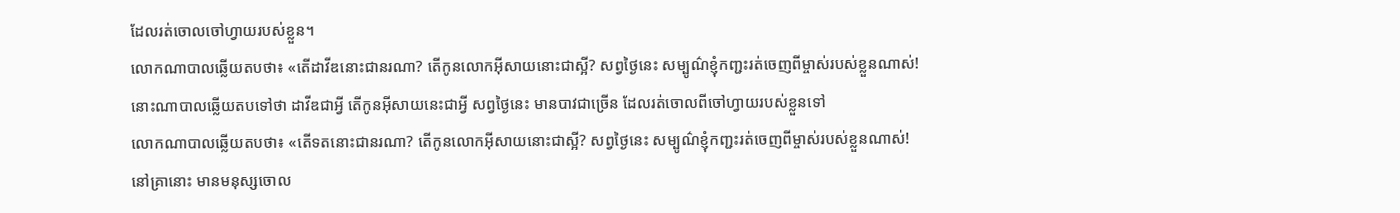ដែលរត់ចោលចៅហ្វាយរបស់ខ្លួន។
លោកណាបាលឆ្លើយតបថា៖ «តើដាវីឌនោះជានរណា? តើកូនលោកអ៊ីសាយនោះជាស្អី? សព្វថ្ងៃនេះ សម្បូណ៌ខ្ញុំកញ្ជះរត់ចេញពីម្ចាស់របស់ខ្លួនណាស់!
នោះណាបាលឆ្លើយតបទៅថា ដាវីឌជាអ្វី តើកូនអ៊ីសាយនេះជាអ្វី សព្វថ្ងៃនេះ មានបាវជាច្រើន ដែលរត់ចោលពីចៅហ្វាយរបស់ខ្លួនទៅ
លោកណាបាលឆ្លើយតបថា៖ «តើទតនោះជានរណា? តើកូនលោកអ៊ីសាយនោះជាស្អី? សព្វថ្ងៃនេះ សម្បូណ៌ខ្ញុំកញ្ជះរត់ចេញពីម្ចាស់របស់ខ្លួនណាស់!
នៅគ្រានោះ មានមនុស្សចោល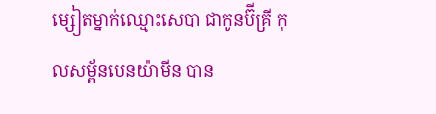ម្សៀតម្នាក់ឈ្មោះសេបា ជាកូនប៊ីគ្រី កុលសម្ព័នបេនយ៉ាមីន បាន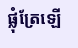ផ្លុំត្រែឡើ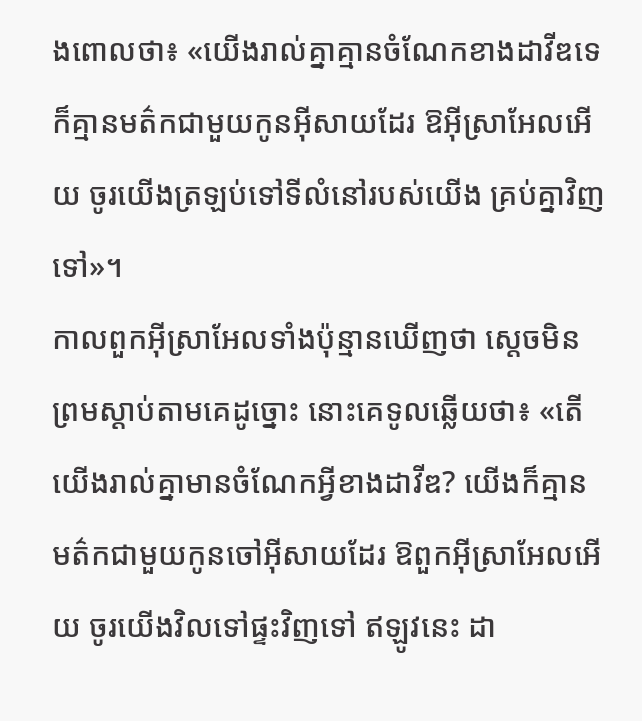ងពោលថា៖ «យើងរាល់គ្នាគ្មានចំណែកខាងដាវីឌទេ ក៏គ្មានមត៌កជាមួយកូនអ៊ីសាយដែរ ឱអ៊ីស្រាអែលអើយ ចូរយើងត្រឡប់ទៅទីលំនៅរបស់យើង គ្រប់គ្នាវិញទៅ»។
កាលពួកអ៊ីស្រាអែលទាំងប៉ុន្មានឃើញថា ស្តេចមិនព្រមស្តាប់តាមគេដូច្នោះ នោះគេទូលឆ្លើយថា៖ «តើយើងរាល់គ្នាមានចំណែកអ្វីខាងដាវីឌ? យើងក៏គ្មានមត៌កជាមួយកូនចៅអ៊ីសាយដែរ ឱពួកអ៊ីស្រាអែលអើយ ចូរយើងវិលទៅផ្ទះវិញទៅ ឥឡូវនេះ ដា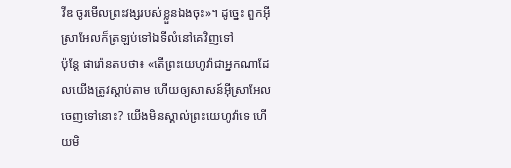វីឌ ចូរមើលព្រះវង្សរបស់ខ្លួនឯងចុះ»។ ដូច្នេះ ពួកអ៊ីស្រាអែលក៏ត្រឡប់ទៅឯទីលំនៅគេវិញទៅ
ប៉ុន្ដែ ផារ៉ោនតបថា៖ «តើព្រះយេហូវ៉ាជាអ្នកណាដែលយើងត្រូវស្តាប់តាម ហើយឲ្យសាសន៍អ៊ីស្រាអែលចេញទៅនោះ? យើងមិនស្គាល់ព្រះយេហូវ៉ាទេ ហើយមិ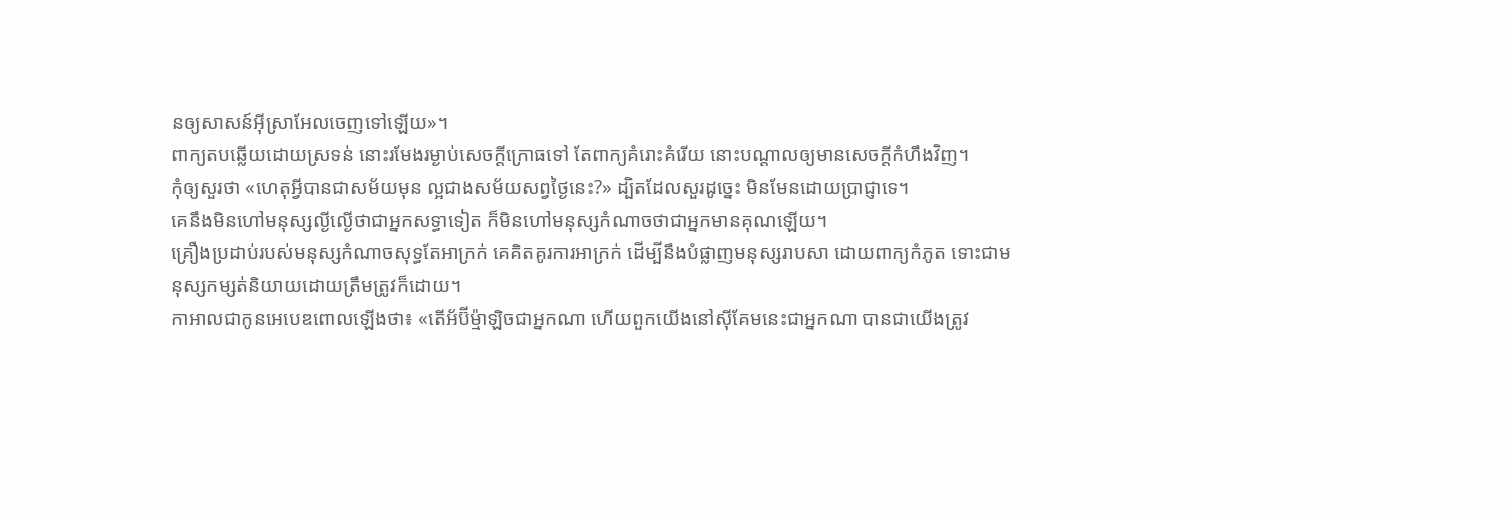នឲ្យសាសន៍អ៊ីស្រាអែលចេញទៅឡើយ»។
ពាក្យតបឆ្លើយដោយស្រទន់ នោះរមែងរម្ងាប់សេចក្ដីក្រោធទៅ តែពាក្យគំរោះគំរើយ នោះបណ្ដាលឲ្យមានសេចក្ដីកំហឹងវិញ។
កុំឲ្យសួរថា «ហេតុអ្វីបានជាសម័យមុន ល្អជាងសម័យសព្វថ្ងៃនេះ?» ដ្បិតដែលសួរដូច្នេះ មិនមែនដោយប្រាជ្ញាទេ។
គេនឹងមិនហៅមនុស្សល្ងីល្ងើថាជាអ្នកសទ្ធាទៀត ក៏មិនហៅមនុស្សកំណាចថាជាអ្នកមានគុណឡើយ។
គ្រឿងប្រដាប់របស់មនុស្សកំណាចសុទ្ធតែអាក្រក់ គេគិតគូរការអាក្រក់ ដើម្បីនឹងបំផ្លាញមនុស្សរាបសា ដោយពាក្យកំភូត ទោះជាមនុស្សកម្សត់និយាយដោយត្រឹមត្រូវក៏ដោយ។
កាអាលជាកូនអេបេឌពោលឡើងថា៖ «តើអ័ប៊ីម៉្មាឡិចជាអ្នកណា ហើយពួកយើងនៅស៊ីគែមនេះជាអ្នកណា បានជាយើងត្រូវ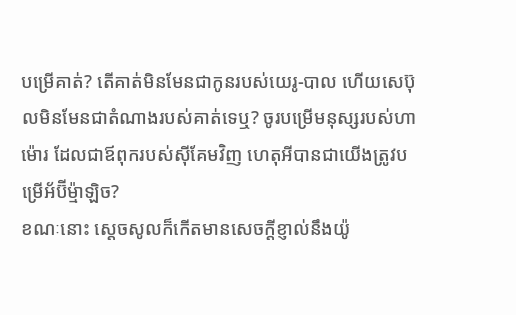បម្រើគាត់? តើគាត់មិនមែនជាកូនរបស់យេរូ-បាល ហើយសេប៊ុលមិនមែនជាតំណាងរបស់គាត់ទេឬ? ចូរបម្រើមនុស្សរបស់ហាម៉ោរ ដែលជាឪពុករបស់ស៊ីគែមវិញ ហេតុអីបានជាយើងត្រូវបម្រើអ័ប៊ីម៉្មាឡិច?
ខណៈនោះ ស្ដេចសូលក៏កើតមានសេចក្ដីខ្ញាល់នឹងយ៉ូ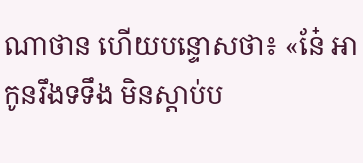ណាថាន ហើយបន្ទោសថា៖ «នែ៎ អាកូនរឹងទទឹង មិនស្ដាប់ប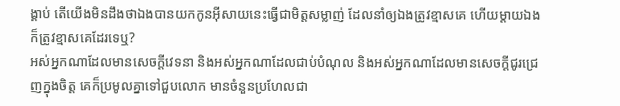ង្គាប់ តើយើងមិនដឹងថាឯងបានយកកូនអ៊ីសាយនេះធ្វើជាមិត្តសម្លាញ់ ដែលនាំឲ្យឯងត្រូវខ្មាសគេ ហើយម្តាយឯងក៏ត្រូវខ្មាសគេដែរទេឬ?
អស់អ្នកណាដែលមានសេចក្ដីវេទនា និងអស់អ្នកណាដែលជាប់បំណុល និងអស់អ្នកណាដែលមានសេចក្ដីជូរជ្រេញក្នុងចិត្ត គេក៏ប្រមូលគ្នាទៅជួបលោក មានចំនួនប្រហែលជា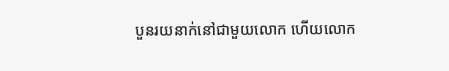បួនរយនាក់នៅជាមួយលោក ហើយលោក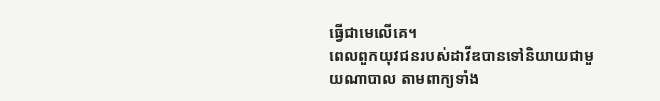ធ្វើជាមេលើគេ។
ពេលពួកយុវជនរបស់ដាវីឌបានទៅនិយាយជាមួយណាបាល តាមពាក្យទាំង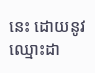នេះ ដោយនូវឈ្មោះដា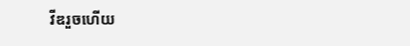វីឌរួចហើយ